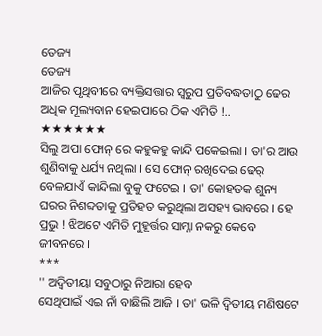ତେଜ୍ୟ
ତେଜ୍ୟ
ଆଜିର ପୃଥିବୀରେ ବ୍ୟକ୍ତିସତ୍ତାର ସ୍ୱରୁପ ପ୍ରତିବଦ୍ଧତାଠୁ ଢେର ଅଧିକ ମୂଲ୍ୟବାନ ହେଇପାରେ ଠିକ ଏମିତି !..
★★★★★★
ସିଲୁ ଅପା ଫୋନ୍ ରେ କହୁକହୁ କାନ୍ଦି ପକେଇଲା । ତା'ର ଆଉ ଶୁଣିବାକୁ ଧର୍ଯ୍ୟ ନଥିଲା । ସେ ଫୋନ୍ ରଖିଦେଇ ଢେର୍ ବେଳଯାଏଁ କାନ୍ଦିଲା ବୁକୁ ଫଟେଇ । ତା' କୋହତକ ଶୁନ୍ୟ ଘରର ନିଶବ୍ଦତାକୁ ପ୍ରତିହତ କରୁଥିଲା ଅସହ୍ୟ ଭାବରେ । ହେ ପ୍ରଭୁ ! ଝିଅଟେ ଏମିତି ମୁହୂର୍ତ୍ତର ସାମ୍ନା ନକରୁ କେବେ ଜୀବନରେ ।
***
'' ଅଦ୍ବିତୀୟା ସବୁଠାରୁ ନିଆରା ହେବ
ସେଥିପାଇଁ ଏଇ ନାଁ ବାଛିଲି ଆଜି । ତା' ଭଳି ଦ୍ଵିତୀୟ ମଣିଷଟେ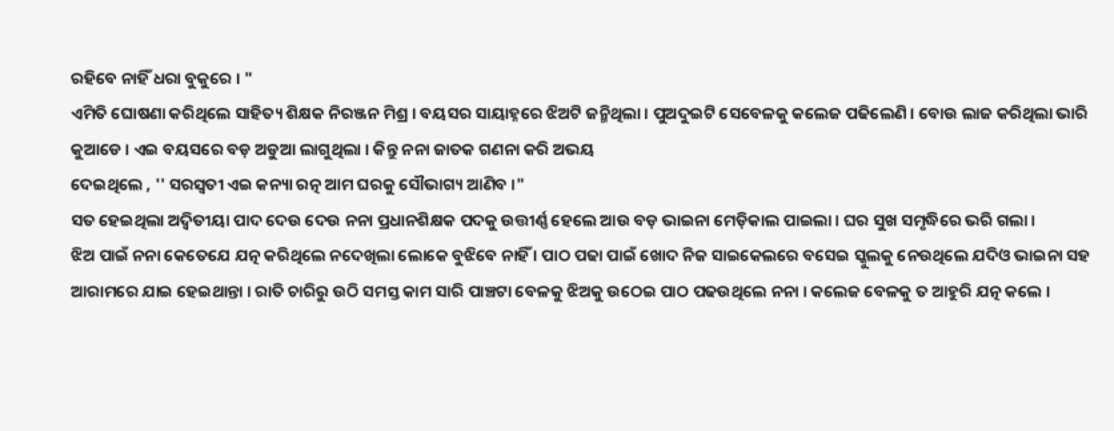ରହିବେ ନାହିଁ ଧରା ବୁକୁରେ । "
ଏମିତି ଘୋଷଣା କରିଥିଲେ ସାହିତ୍ୟ ଶିକ୍ଷକ ନିରଞ୍ଜନ ମିଶ୍ର । ବୟସର ସାୟାହ୍ନରେ ଝିଅଟି ଜନ୍ମିଥିଲା । ପୁଅଦୁଇଟି ସେବେଳକୁ କଲେଜ ପଢିଲେଣି । ବୋଉ ଲାଜ କରିଥିଲା ଭାରି କୁଆଡେ । ଏଇ ବୟସରେ ବଡ଼ ଅଡୁଆ ଲାଗୁଥିଲା । କିନ୍ତୁ ନନା ଜାତକ ଗଣନା କରି ଅଭୟ
ଦେଇଥିଲେ , '' ସରସ୍ୱତୀ ଏଇ କନ୍ୟା ରତ୍ନ ଆମ ଘରକୁ ସୌଭାଗ୍ୟ ଆଣିବ ।"
ସତ ହେଇଥିଲା ଅଦ୍ୱିତୀୟା ପାଦ ଦେଉ ଦେଉ ନନା ପ୍ରଧାନଶିକ୍ଷକ ପଦକୁ ଉତ୍ତୀର୍ଣ୍ଣ ହେଲେ ଆଉ ବଡ଼ ଭାଇନା ମେଡ଼ିକାଲ ପାଇଲା । ଘର ସୁଖ ସମୃଦ୍ଧିରେ ଭରି ଗଲା ।
ଝିଅ ପାଇଁ ନନା କେତେଯେ ଯତ୍ନ କରିଥିଲେ ନଦେଖିଲା ଲୋକେ ବୁଝିବେ ନାହିଁ । ପାଠ ପଢା ପାଇଁ ଖୋଦ ନିଜ ସାଇକେଲରେ ବସେଇ ସ୍କୁଲକୁ ନେଉଥିଲେ ଯଦିଓ ଭାଇନା ସହ ଆରାମରେ ଯାଇ ହେଇଥାନ୍ତା । ରାତି ଚାରିରୁ ଉଠି ସମସ୍ତ କାମ ସାରି ପାଞ୍ଚଟା ବେଳକୁ ଝିଅକୁ ଉଠେଇ ପାଠ ପଢଉଥିଲେ ନନା । କଲେଜ ବେଳକୁ ତ ଆହୁରି ଯତ୍ନ କଲେ ।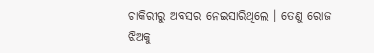ଚାକିରୀରୁ ଅବସର ନେଇସାରିଥିଲେ । ତେଣୁ ରୋଜ ଝିଅକୁ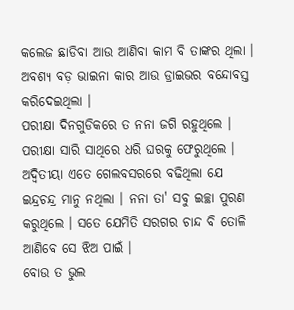କଲେଜ ଛାଡିବା ଆଉ ଆଣିବା କାମ ବି ତାଙ୍କର ଥିଲା । ଅବଶ୍ୟ ବଡ଼ ଭାଇନା କାର ଆଉ ଡ୍ରାଇଭର ବନ୍ଦୋବସ୍ତ କରିଦେଇଥିଲା ।
ପରୀକ୍ଷା ଦିନଗୁଡିକରେ ତ ନନା ଜଗି ରହୁଥିଲେ । ପରୀକ୍ଷା ସାରି ସାଥିରେ ଧରି ଘରକୁ ଫେରୁଥିଲେ । ଅଦ୍ୱିତୀୟା ଏତେ ଗେଲବସରରେ ବଢିଥିଲା ଯେ ଇନ୍ଦ୍ରଚନ୍ଦ୍ର ମାନୁ ନଥିଲା । ନନା ତା' ସବୁ ଇଚ୍ଛା ପୁରଣ କରୁଥିଲେ । ସତେ ଯେମିତି ସରଗର ଚାନ୍ଦ ବି ତୋଳି ଆଣିବେ ସେ ଝିଅ ପାଇଁ ।
ବୋଉ ତ ଭୁଲ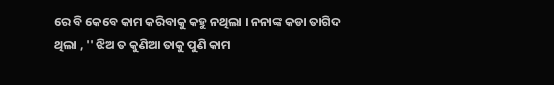ରେ ବି କେବେ କାମ କରିବାକୁ କହୁ ନଥିଲା । ନନାଙ୍କ କଡା ତାଗିଦ ଥିଲା , '' ଝିଅ ତ କୁଣିଆ ତାକୁ ପୁଣି କାମ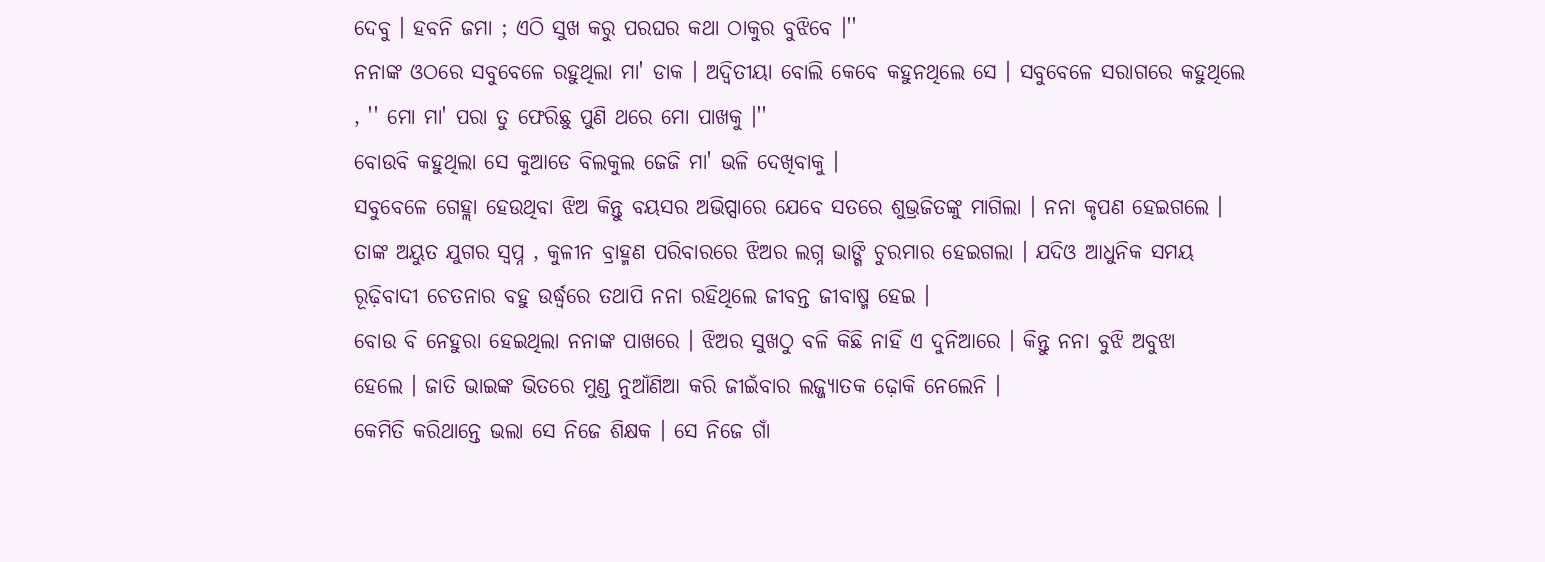ଦେବୁ । ହବନି ଜମା ; ଏଠି ସୁଖ କରୁ ପରଘର କଥା ଠାକୁର ବୁଝିବେ ।''
ନନାଙ୍କ ଓଠରେ ସବୁବେଳେ ରହୁଥିଲା ମା' ଡାକ । ଅଦ୍ୱିତୀୟା ବୋଲି କେବେ କହୁନଥିଲେ ସେ । ସବୁବେଳେ ସରାଗରେ କହୁଥିଲେ , '' ମୋ ମା' ପରା ତୁ ଫେରିଛୁ ପୁଣି ଥରେ ମୋ ପାଖକୁ ।''
ବୋଉବି କହୁଥିଲା ସେ କୁଆଡେ ବିଲକୁଲ ଜେଜି ମା' ଭଳି ଦେଖିବାକୁ ।
ସବୁବେଳେ ଗେହ୍ଲା ହେଉଥିବା ଝିଅ କିନ୍ତୁ ବୟସର ଅଭିପ୍ସାରେ ଯେବେ ସତରେ ଶୁଭ୍ରଜିତଙ୍କୁ ମାଗିଲା । ନନା କୃପଣ ହେଇଗଲେ । ତାଙ୍କ ଅୟୁତ ଯୁଗର ସ୍ୱପ୍ନ , କୁଳୀନ ବ୍ରାହ୍ମଣ ପରିବାରରେ ଝିଅର ଲଗ୍ନ ଭାଙ୍ଗି ଚୁରମାର ହେଇଗଲା । ଯଦିଓ ଆଧୁନିକ ସମୟ ରୂଢ଼ିବାଦୀ ଚେତନାର ବହୁ ଉର୍ଦ୍ଧ୍ବରେ ତଥାପି ନନା ରହିଥିଲେ ଜୀବନ୍ତ ଜୀବାଷ୍ମ ହେଇ ।
ବୋଉ ବି ନେହୁରା ହେଇଥିଲା ନନାଙ୍କ ପାଖରେ । ଝିଅର ସୁଖଠୁ ବଳି କିଛି ନାହିଁ ଏ ଦୁନିଆରେ । କିନ୍ତୁ ନନା ବୁଝି ଅବୁଝା
ହେଲେ । ଜାତି ଭାଇଙ୍କ ଭିତରେ ମୁଣ୍ଡ ନୁଆଁଣିଆ କରି ଜୀଇଁବାର ଲଜ୍ଜ୍ୟାତକ ଢ଼ୋକି ନେଲେନି ।
କେମିତି କରିଥାନ୍ତେ ଭଲା ସେ ନିଜେ ଶିକ୍ଷକ । ସେ ନିଜେ ଗାଁ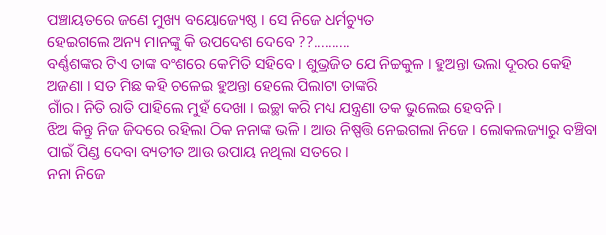ପଞ୍ଚାୟତରେ ଜଣେ ମୁଖ୍ୟ ବୟୋଜ୍ୟେଷ୍ଠ । ସେ ନିଜେ ଧର୍ମଚ୍ୟୁତ
ହେଇଗଲେ ଅନ୍ୟ ମାନଙ୍କୁ କି ଉପଦେଶ ଦେବେ ??..........
ବର୍ଣ୍ଣଶଙ୍କର ଟିଏ ତାଙ୍କ ବଂଶରେ କେମିତି ସହିବେ । ଶୁଭ୍ରଜିତ ଯେ ନିଚ୍ଚକୁଳ । ହୁଅନ୍ତା ଭଲା ଦୂରର କେହି ଅଜଣା । ସତ ମିଛ କହି ଚଳେଇ ହୁଅନ୍ତା ହେଲେ ପିଲାଟା ତାଙ୍କରି
ଗାଁର। ନିତି ରାତି ପାହିଲେ ମୁହଁ ଦେଖା । ଇଚ୍ଛା କରି ମଧ୍ୟ ଯନ୍ତ୍ରଣା ତକ ଭୁଲେଇ ହେବନି ।
ଝିଅ କିନ୍ତୁ ନିଜ ଜିଦରେ ରହିଲା ଠିକ ନନାଙ୍କ ଭଳି । ଆଉ ନିଷ୍ପତ୍ତି ନେଇଗଲା ନିଜେ । ଲୋକଲଜ୍ୟାରୁ ବଞ୍ଚିବା ପାଇଁ ପିଣ୍ଡ ଦେବା ବ୍ୟତୀତ ଆଉ ଉପାୟ ନଥିଲା ସତରେ ।
ନନା ନିଜେ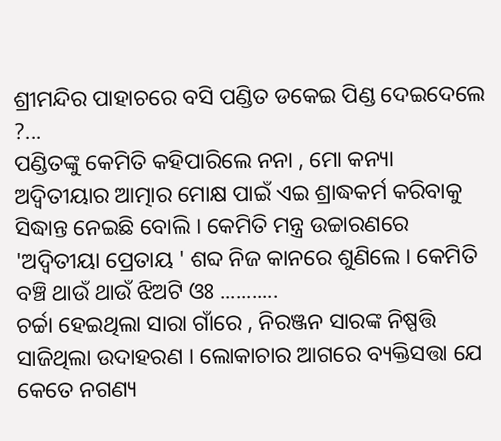ଶ୍ରୀମନ୍ଦିର ପାହାଚରେ ବସି ପଣ୍ଡିତ ଡକେଇ ପିଣ୍ଡ ଦେଇଦେଲେ ?...
ପଣ୍ଡିତଙ୍କୁ କେମିତି କହିପାରିଲେ ନନା , ମୋ କନ୍ୟା ଅଦ୍ୱିତୀୟାର ଆତ୍ମାର ମୋକ୍ଷ ପାଇଁ ଏଇ ଶ୍ରାଦ୍ଧକର୍ମ କରିବାକୁ ସିଦ୍ଧାନ୍ତ ନେଇଛି ବୋଲି । କେମିତି ମନ୍ତ୍ର ଉଚ୍ଚାରଣରେ 'ଅଦ୍ୱିତୀୟା ପ୍ରେତାୟ ' ଶବ୍ଦ ନିଜ କାନରେ ଶୁଣିଲେ । କେମିତି ବଞ୍ଚି ଥାଉଁ ଥାଉଁ ଝିଅଟି ଓଃ ...........
ଚର୍ଚ୍ଚା ହେଇଥିଲା ସାରା ଗାଁରେ , ନିରଞ୍ଜନ ସାରଙ୍କ ନିଷ୍ପତ୍ତି ସାଜିଥିଲା ଉଦାହରଣ । ଲୋକାଚାର ଆଗରେ ବ୍ୟକ୍ତିସତ୍ତା ଯେ କେତେ ନଗଣ୍ୟ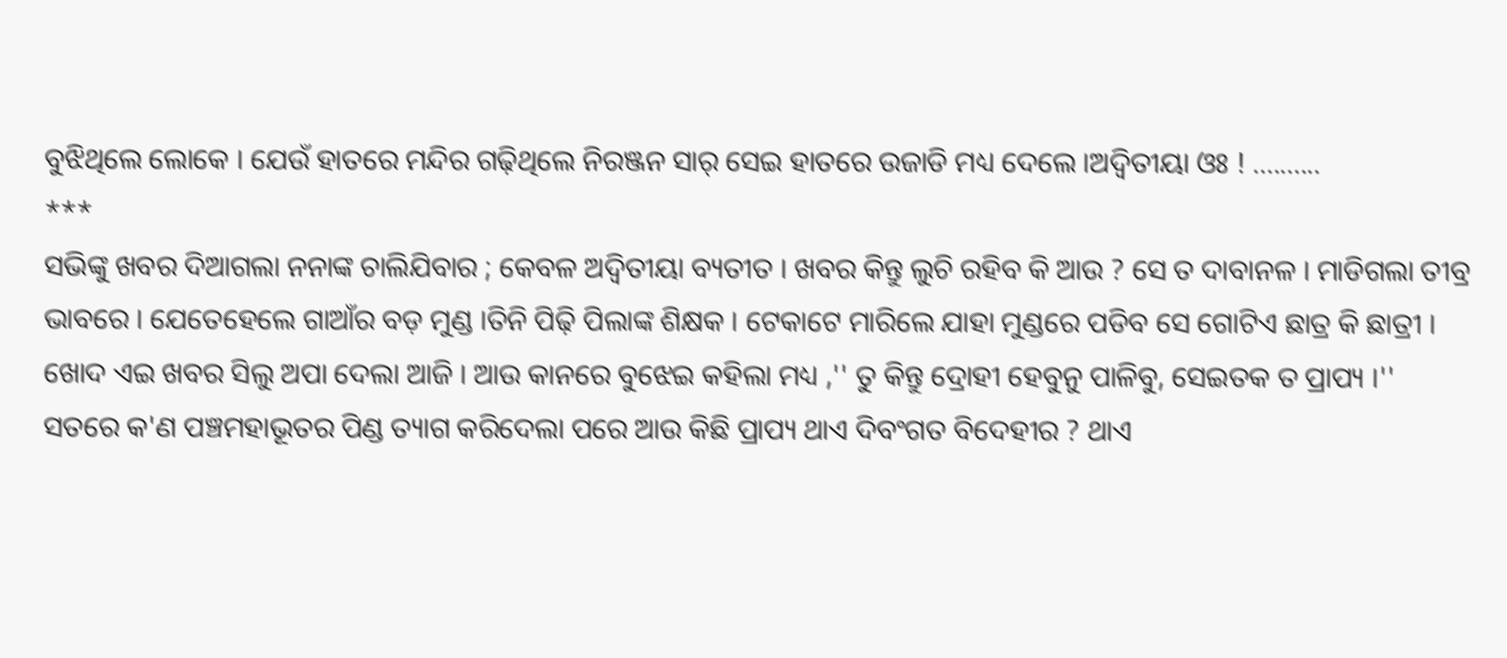ବୁଝିଥିଲେ ଲୋକେ । ଯେଉଁ ହାତରେ ମନ୍ଦିର ଗଢ଼ିଥିଲେ ନିରଞ୍ଜନ ସାର୍ ସେଇ ହାତରେ ଉଜାଡି ମଧ୍ୟ ଦେଲେ ।ଅଦ୍ବିତୀୟା ଓଃ ! ..........
***
ସଭିଙ୍କୁ ଖବର ଦିଆଗଲା ନନାଙ୍କ ଚାଲିଯିବାର ; କେବଳ ଅଦ୍ୱିତୀୟା ବ୍ୟତୀତ । ଖବର କିନ୍ତୁ ଲୁଚି ରହିବ କି ଆଉ ? ସେ ତ ଦାବାନଳ । ମାଡିଗଲା ତୀବ୍ର ଭାବରେ । ଯେତେହେଲେ ଗାଆଁର ବଡ଼ ମୁଣ୍ଡ ।ତିନି ପିଢ଼ି ପିଲାଙ୍କ ଶିକ୍ଷକ । ଟେକାଟେ ମାରିଲେ ଯାହା ମୁଣ୍ଡରେ ପଡିବ ସେ ଗୋଟିଏ ଛାତ୍ର କି ଛାତ୍ରୀ ।
ଖୋଦ ଏଇ ଖବର ସିଲୁ ଅପା ଦେଲା ଆଜି । ଆଉ କାନରେ ବୁଝେଇ କହିଲା ମଧ୍ୟ ,'' ତୁ କିନ୍ତୁ ଦ୍ରୋହୀ ହେବୁନୁ ପାଳିବୁ, ସେଇତକ ତ ପ୍ରାପ୍ୟ ।''
ସତରେ କ'ଣ ପଞ୍ଚମହାଭୂତର ପିଣ୍ଡ ତ୍ୟାଗ କରିଦେଲା ପରେ ଆଉ କିଛି ପ୍ରାପ୍ୟ ଥାଏ ଦିବଂଗତ ବିଦେହୀର ? ଥାଏ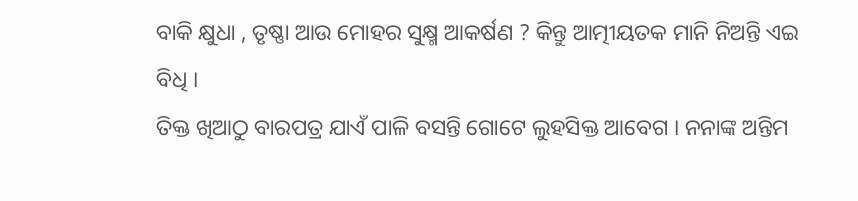ବାକି କ୍ଷୁଧା , ତୃଷ୍ଣା ଆଉ ମୋହର ସୁକ୍ଷ୍ମ ଆକର୍ଷଣ ? କିନ୍ତୁ ଆତ୍ମୀୟତକ ମାନି ନିଅନ୍ତି ଏଇ ବିଧି ।
ତିକ୍ତ ଖିଆଠୁ ବାରପତ୍ର ଯାଏଁ ପାଳି ବସନ୍ତି ଗୋଟେ ଲୁହସିକ୍ତ ଆବେଗ । ନନାଙ୍କ ଅନ୍ତିମ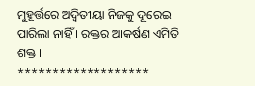ମୁହୂର୍ତ୍ତରେ ଅଦ୍ଵିତୀୟା ନିଜକୁ ଦୂରେଇ ପାରିଲା ନାହିଁ । ରକ୍ତର ଆକର୍ଷଣ ଏମିତି ଶକ୍ତ ।
*******************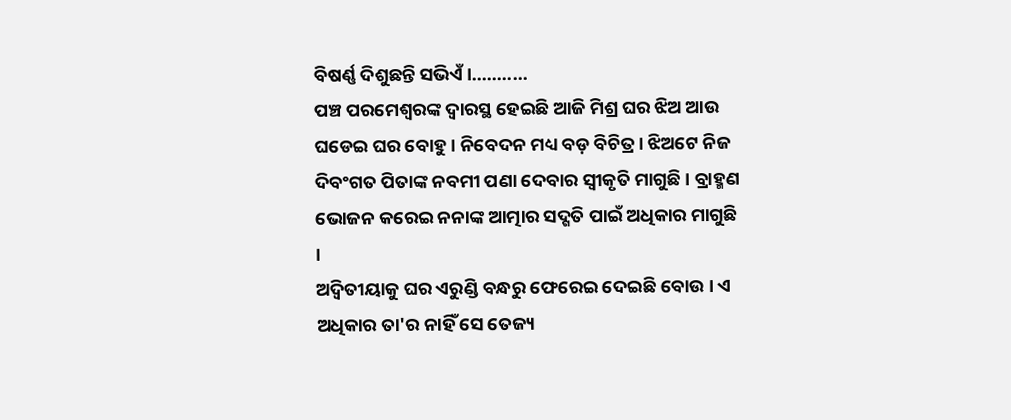ବିଷର୍ଣ୍ଣ ଦିଶୁଛନ୍ତି ସଭିଏଁ ।...........
ପଞ୍ଚ ପରମେଶ୍ବରଙ୍କ ଦ୍ୱାରସ୍ଥ ହେଇଛି ଆଜି ମିଶ୍ର ଘର ଝିଅ ଆଉ ଘଡେଇ ଘର ବୋହୁ । ନିବେଦନ ମଧ୍ୟ ବଡ଼ ବିଚିତ୍ର । ଝିଅଟେ ନିଜ ଦିବଂଗତ ପିତାଙ୍କ ନବମୀ ପଣା ଦେବାର ସ୍ୱୀକୃତି ମାଗୁଛି । ବ୍ରାହ୍ମଣ ଭୋଜନ କରେଇ ନନାଙ୍କ ଆତ୍ମାର ସଦ୍ଗତି ପାଇଁ ଅଧିକାର ମାଗୁଛି ।
ଅଦ୍ବିତୀୟାକୁ ଘର ଏରୁଣ୍ଡି ବନ୍ଧରୁ ଫେରେଇ ଦେଇଛି ବୋଉ । ଏ ଅଧିକାର ତା'ର ନାହିଁ ସେ ତେଜ୍ୟ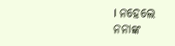। ନହେଲେ ନନାଙ୍କ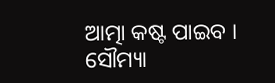ଆତ୍ମା କଷ୍ଟ ପାଇବ ।
ସୌମ୍ୟା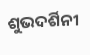ଶୁଭଦର୍ଶିନୀ